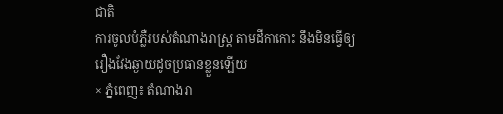ជាតិ
ការចូលបំភ្លឺរបស់តំណាងរាស្ត្រ តាមដីកាកោះ នឹងមិនធ្វើឲ្យរឿងវែងឆ្ងាយដូចប្រធានខ្លួនឡើយ
× ភ្នំពេញ៖ តំណាងរា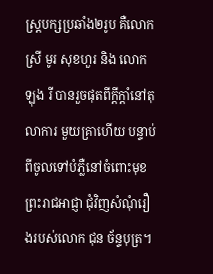ស្ត្របក្សប្រឆាំង២រូប គឺលោកស្រី មូរ សុខហួរ និង លោក ឡុង រី បានរួចផុតពីក្តីក្តាំនៅតុលាការ មួយគ្រាហើយ បន្ទាប់ពីចូលទៅបំភ្លឺនៅចំពោះមុខព្រះរាជអាជ្ញា ជុំវិញសំណុំរឿងរបស់លោក ជុន ច័ន្ទបុត្រ។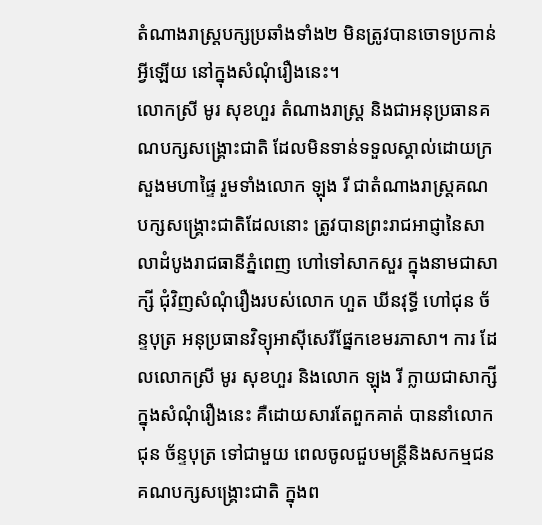តំណាងរាស្ត្របក្សប្រឆាំងទាំង២ មិនត្រូវបានចោទប្រកាន់អ្វីឡើយ នៅក្នុងសំណុំរឿងនេះ។
លោកស្រី មូរ សុខហួរ តំណាងរាស្ត្រ និងជាអនុប្រធានគណបក្សសង្គ្រោះជាតិ ដែលមិនទាន់ទទួលស្គាល់ដោយក្រសួងមហាផ្ទៃ រួមទាំងលោក ឡុង រី ជាតំណាងរាស្ត្រគណបក្សសង្គ្រោះជាតិដែលនោះ ត្រូវបានព្រះរាជអាជ្ញានៃសាលាដំបូងរាជធានីភ្នំពេញ ហៅទៅសាកសួរ ក្នុងនាមជាសាក្សី ជុំវិញសំណុំរឿងរបស់លោក ហួត ឃីនវុទ្ធី ហៅជុន ច័ន្ទបុត្រ អនុប្រធានវិទ្យុអាស៊ីសេរីផ្នែកខេមរភាសា។ ការ ដែលលោកស្រី មូរ សុខហួរ និងលោក ឡុង រី ក្លាយជាសាក្សីក្នុងសំណុំរឿងនេះ គឺដោយសារតែពួកគាត់ បាននាំលោក ជុន ច័ន្ទបុត្រ ទៅជាមួយ ពេលចូលជួបមន្ត្រីនិងសកម្មជនគណបក្សសង្គ្រោះជាតិ ក្នុងព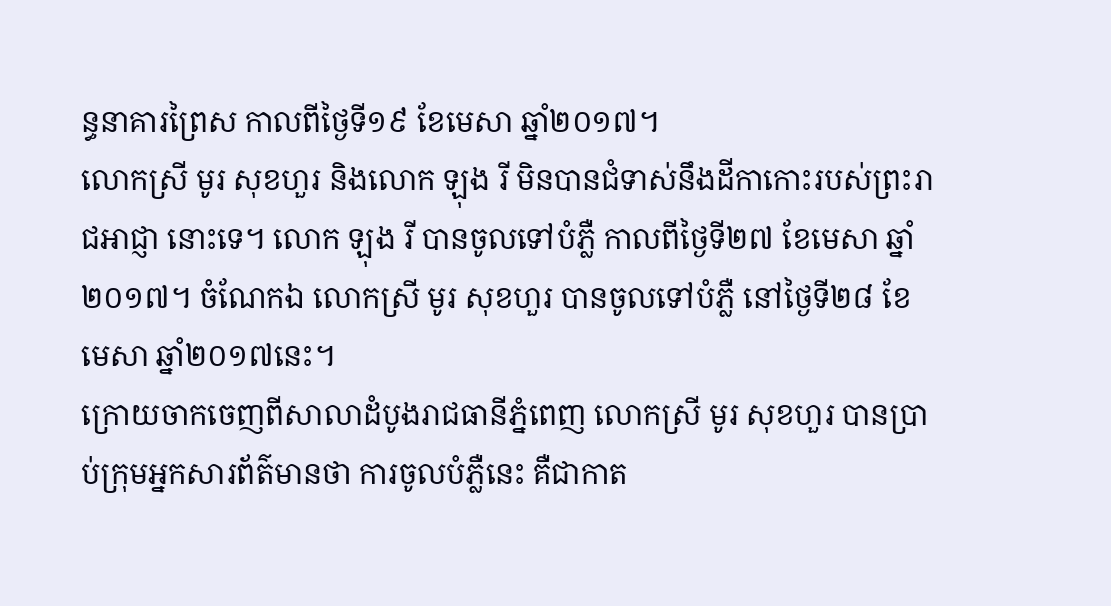ន្ធនាគារព្រៃស កាលពីថ្ងៃទី១៩ ខែមេសា ឆ្នាំ២០១៧។
លោកស្រី មូរ សុខហួរ និងលោក ឡុង រី មិនបានជំទាស់នឹងដីកាកោះរបស់ព្រះរាជអាជ្ញា នោះទេ។ លោក ឡុង រី បានចូលទៅបំភ្លឺ កាលពីថ្ងៃទី២៧ ខែមេសា ឆ្នាំ២០១៧។ ចំណែកឯ លោកស្រី មូរ សុខហួរ បានចូលទៅបំភ្លឺ នៅថ្ងៃទី២៨ ខែមេសា ឆ្នាំ២០១៧នេះ។
ក្រោយចាកចេញពីសាលាដំបូងរាជធានីភ្នំពេញ លោកស្រី មូរ សុខហួរ បានប្រាប់ក្រុមអ្នកសារព័ត៌មានថា ការចូលបំភ្លឺនេះ គឺជាកាត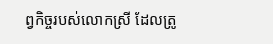ព្វកិច្ចរបស់លោកស្រី ដែលត្រូ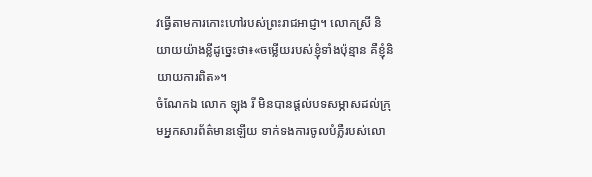វធ្វើតាមការកោះហៅរបស់ព្រះរាជអាជ្ញា។ លោកស្រី និយាយយ៉ាងខ្លីដូច្នេះថា៖«ចម្លើយរបស់ខ្ញុំទាំងប៉ុន្មាន គឺខ្ញុំនិយាយការពិត»។
ចំណែកឯ លោក ឡុង រី មិនបានផ្តល់បទសម្ភាសដល់ក្រុមអ្នកសារព័ត៌មានឡើយ ទាក់ទងការចូលបំភ្លឺរបស់លោ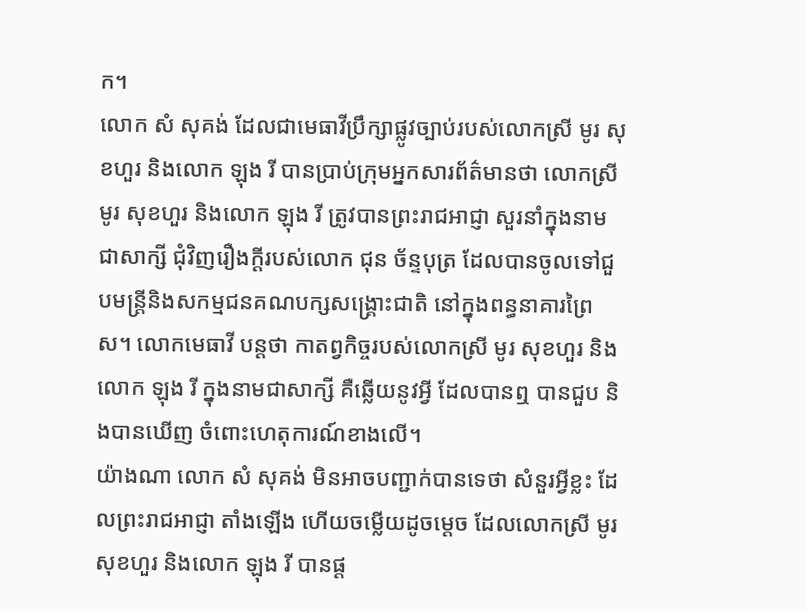ក។
លោក សំ សុគង់ ដែលជាមេធាវីប្រឹក្សាផ្លូវច្បាប់របស់លោកស្រី មូរ សុខហួរ និងលោក ឡុង រី បានប្រាប់ក្រុមអ្នកសារព័ត៌មានថា លោកស្រី មូរ សុខហួរ និងលោក ឡុង រី ត្រូវបានព្រះរាជអាជ្ញា សួរនាំក្នុងនាមជាសាក្សី ជុំវិញរឿងក្តីរបស់លោក ជុន ច័ន្ទបុត្រ ដែលបានចូលទៅជួបមន្ត្រីនិងសកម្មជនគណបក្សសង្គ្រោះជាតិ នៅក្នុងពន្ធនាគារព្រៃស។ លោកមេធាវី បន្តថា កាតព្វកិច្ចរបស់លោកស្រី មូរ សុខហួរ និងលោក ឡុង រី ក្នុងនាមជាសាក្សី គឺឆ្លើយនូវអ្វី ដែលបានឮ បានជួប និងបានឃើញ ចំពោះហេតុការណ៍ខាងលើ។
យ៉ាងណា លោក សំ សុគង់ មិនអាចបញ្ជាក់បានទេថា សំនួរអ្វីខ្លះ ដែលព្រះរាជអាជ្ញា តាំងឡើង ហើយចម្លើយដូចម្តេច ដែលលោកស្រី មូរ សុខហួរ និងលោក ឡុង រី បានផ្ត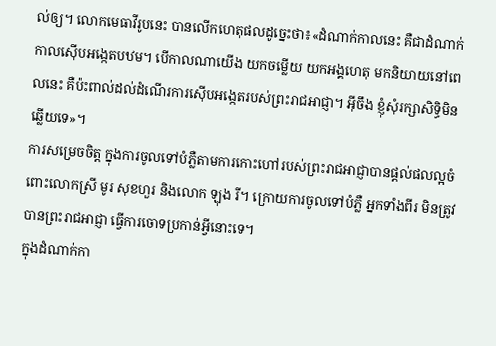ល់ឲ្យ។ លោកមេធាវីរូបនេះ បានលើកហេតុផលដូច្នេះថា៖«ដំណាក់កាលនេះ គឺជាដំណាក់កាលស៊ើបអង្កេតបឋម។ បើកាលណាយើង យកចម្លើយ យកអង្គហេតុ មកនិយាយនៅពេលនេះ គឺប៉ះពាល់ដល់ដំណើរការស៊ើបអង្កេតរបស់ព្រះរាជអាជ្ញា។ អ៊ីចឹង ខ្ញុំសុំរក្សាសិទ្ធិមិនឆ្លើយទេ»។
ការសម្រេចចិត្ត ក្នុងការចូលទៅបំភ្លឺតាមការកោះហៅរបស់ព្រះរាជអាជ្ញាបានផ្តល់ផលល្អចំពោះលោកស្រី មូរ សុខហួរ និងលោក ឡុង រី។ ក្រោយការចូលទៅបំភ្លឺ អ្នកទាំងពីរ មិនត្រូវបានព្រះរាជអាជ្ញា ធ្វើការចោទប្រកាន់អ្វីនោះទេ។
ក្នុងដំណាក់កា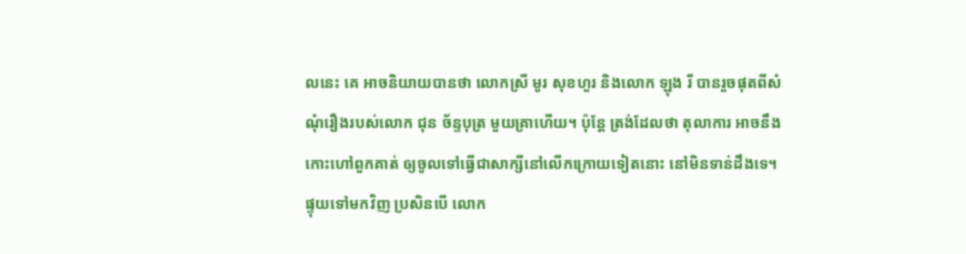លនេះ គេ អាចនិយាយបានថា លោកស្រី មូរ សុខហួរ និងលោក ឡុង រី បានរួចផុតពីសំណុំរឿងរបស់លោក ជុន ច័ន្ទបុត្រ មួយគ្រាហើយ។ ប៉ុន្តែ ត្រង់ដែលថា តុលាការ អាចនឹងកោះហៅពួកគាត់ ឲ្យចូលទៅធ្វើជាសាក្សីនៅលើកក្រោយទៀតនោះ នៅមិនទាន់ដឹងទេ។
ផ្ទុយទៅមកវិញ ប្រសិនបើ លោក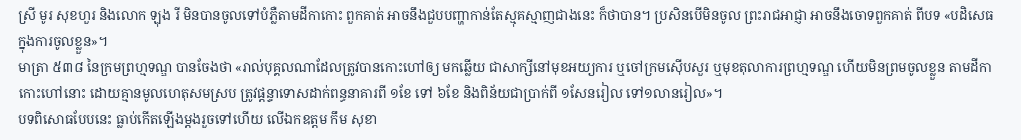ស្រី មូរ សុខហួរ និងលោក ឡុង រី មិនបានចូលទៅបំភ្លឺតាមដីកាកោះ ពួកគាត់ អាចនឹងជួបបញ្ហាកាន់តែស្មុគស្មាញជាងនេះ ក៏ថាបាន។ ប្រសិនបើមិនចូល ព្រះរាជអាជ្ញា អាចនឹងចោទពួកគាត់ ពីបទ «បដិសេធក្នុងការចូលខ្លួន»។
មាត្រា ៥៣៨ នៃក្រមព្រហ្មទណ្ឌ បានចែងថា «រាល់បុគ្គលណាដែលត្រូវបានកោះហៅឲ្យ មកឆ្លើយ ជាសាក្សីនៅមុខអយ្យការ ឬចៅក្រមស៊ើបសួរ ឬមុខតុលាការព្រហ្មទណ្ឌ ហើយមិនព្រមចូលខ្លួន តាមដីកាកោះហៅនោះ ដោយគ្មានមូលហេតុសមស្រប ត្រូវផ្តន្ទាទោសដាក់ពន្ធនាគារពី ១ខែ ទៅ ៦ខែ និងពិន័យជាប្រាក់ពី ១សែនរៀល ទៅ១លានរៀល»។
បទពិសោធបែបនេះ ធ្លាប់កើតឡើងម្តងរួចទៅហើយ លើឯកឧត្តម កឹម សុខា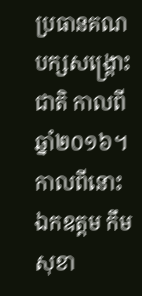ប្រធានគណបក្សសង្គ្រោះជាតិ កាលពីឆ្នាំ២០១៦។ កាលពីនោះ ឯកឧត្តម កឹម សុខា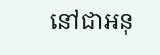នៅជាអនុ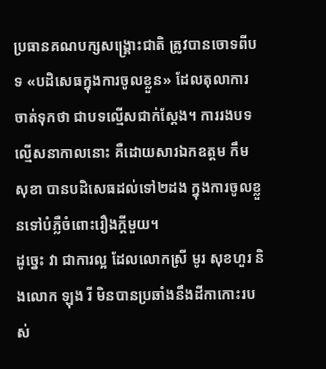ប្រធានគណបក្សសង្គ្រោះជាតិ ត្រូវបានចោទពីបទ «បដិសេធក្នុងការចូលខ្លួន» ដែលតុលាការ ចាត់ទុកថា ជាបទល្មើសជាក់ស្តែង។ ការរងបទល្មើសនាកាលនោះ គឺដោយសារឯកឧត្តម កឹម សុខា បានបដិសេធដល់ទៅ២ដង ក្នុងការចូលខ្លួនទៅបំភ្លឺចំពោះរឿងក្តីមួយ។
ដូច្នេះ វា ជាការល្អ ដែលលោកស្រី មូរ សុខហួរ និងលោក ឡុង រី មិនបានប្រឆាំងនឹងដីកាកោះរបស់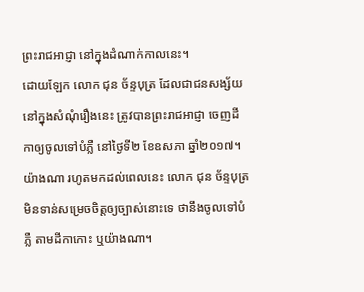ព្រះរាជអាជ្ញា នៅក្នុងដំណាក់កាលនេះ។
ដោយឡែក លោក ជុន ច័ន្ទបុត្រ ដែលជាជនសង្ស័យ នៅក្នុងសំណុំរឿងនេះ ត្រូវបានព្រះរាជអាជ្ញា ចេញដីកាឲ្យចូលទៅបំភ្លឺ នៅថ្ងៃទី២ ខែឧសភា ឆ្នាំ២០១៧។ យ៉ាងណា រហូតមកដល់ពេលនេះ លោក ជុន ច័ន្ទបុត្រ មិនទាន់សម្រេចចិត្តឲ្យច្បាស់នោះទេ ថានឹងចូលទៅបំភ្លឺ តាមដីកាកោះ ឬយ៉ាងណា។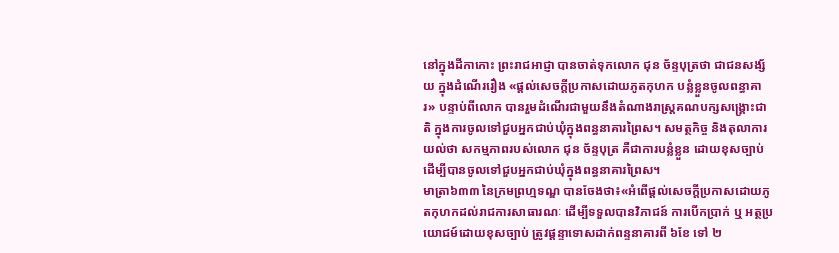នៅក្នុងដីកាកោះ ព្រះរាជអាជ្ញា បានចាត់ទុកលោក ជុន ច័ន្ទបុត្រថា ជាជនសង្ស័យ ក្នុងដំណើររឿង «ផ្តល់សេចក្តីប្រកាសដោយភូតកុហក បន្លំខ្លួនចូលពន្ធាគារ» បន្ទាប់ពីលោក បានរួមដំណើរជាមួយនឹងតំណាងរាស្ត្រគណបក្សសង្គ្រោះជាតិ ក្នុងការចូលទៅជួបអ្នកជាប់ឃុំក្នុងពន្ធនាគារព្រៃស។ សមត្ថកិច្ច និងតុលាការ យល់ថា សកម្មភាពរបស់លោក ជុន ច័ន្ទបុត្រ គឺជាការបន្លំខ្លួន ដោយខុសច្បាប់ ដើម្បីបានចូលទៅជួបអ្នកជាប់ឃុំក្នុងពន្ធនាគារព្រៃស។
មាត្រា៦៣៣ នៃក្រមព្រហ្មទណ្ឌ បានចែងថា៖«អំពើផ្តល់សេចក្តីប្រកាសដោយភូតកុហកដល់រាជការសាធារណៈ ដើម្បីទទួលបានវិភាជន៍ ការបើកប្រាក់ ឬ អត្ថប្រយោជម៍ដោយខុសច្បាប់ ត្រូវផ្តន្ទាទោសដាក់ពន្ទនាគារពី ៦ខែ ទៅ ២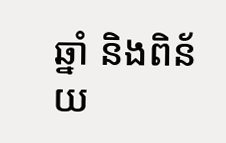ឆ្នាំ និងពិន័យ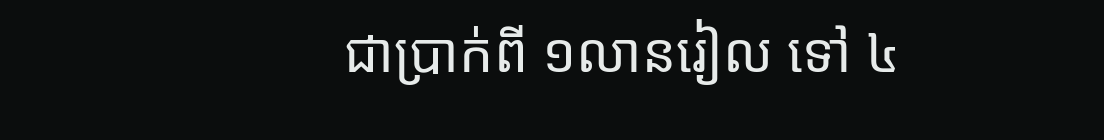ជាប្រាក់ពី ១លានរៀល ទៅ ៤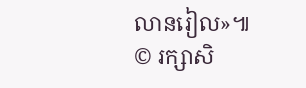លានរៀល»៕
© រក្សាសិ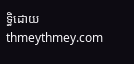ទ្ធិដោយ thmeythmey.com